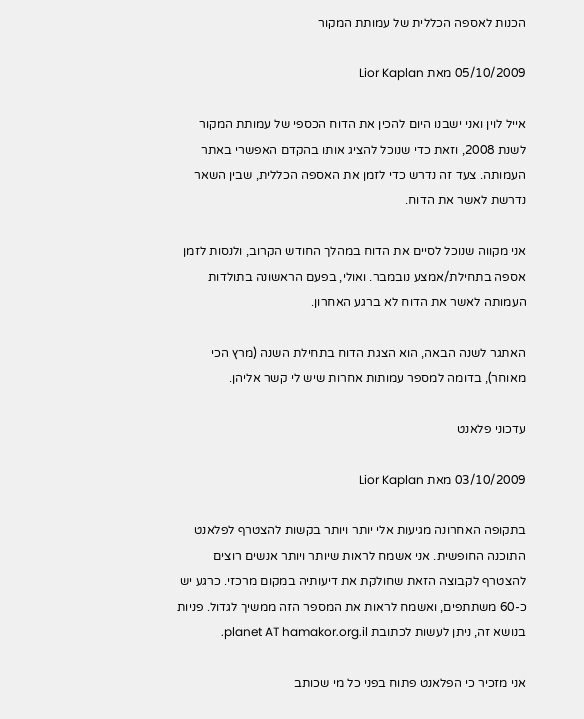הכנות לאספה הכללית של עמותת המקור

05/10/2009 מאת Lior Kaplan

אייל לוין ואני ישבנו היום להכין את הדוח הכספי של עמותת המקור לשנת 2008, וזאת כדי שנוכל להציג אותו בהקדם האפשרי באתר העמותה. צעד זה נדרש כדי לזמן את האספה הכללית, שבין השאר נדרשת לאשר את הדוח.

אני מקווה שנוכל לסיים את הדוח במהלך החודש הקרוב, ולנסות לזמן אספה בתחילת/אמצע נובמבר. ואולי, בפעם הראשונה בתולדות העמותה לאשר את הדוח לא ברגע האחרון.

האתגר לשנה הבאה, הוא הצגת הדוח בתחילת השנה (מרץ הכי מאוחר), בדומה למספר עמותות אחרות שיש לי קשר אליהן.

עדכוני פלאנט

03/10/2009 מאת Lior Kaplan

בתקופה האחרונה מגיעות אלי יותר ויותר בקשות להצטרף לפלאנט התוכנה החופשית. אני אשמח לראות שיותר ויותר אנשים רוצים להצטרף לקבוצה הזאת שחולקת את דיעותיה במקום מרכזי. כרגע יש כ-60 משתתפים, ואשמח לראות את המספר הזה ממשיך לגדול. פניות בנושא זה, ניתן לעשות לכתובת planet AT hamakor.org.il.

אני מזכיר כי הפלאנט פתוח בפני כל מי שכותב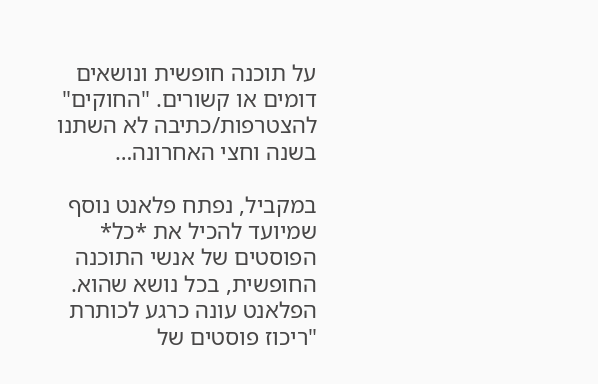על תוכנה חופשית ונושאים דומים או קשורים. "החוקים" להצטרפות/כתיבה לא השתנו בשנה וחצי האחרונה…

במקביל, נפתח פלאנט נוסף שמיועד להכיל את *כל* הפוסטים של אנשי התוכנה החופשית, בכל נושא שהוא. הפלאנט עונה כרגע לכותרת "ריכוז פוסטים של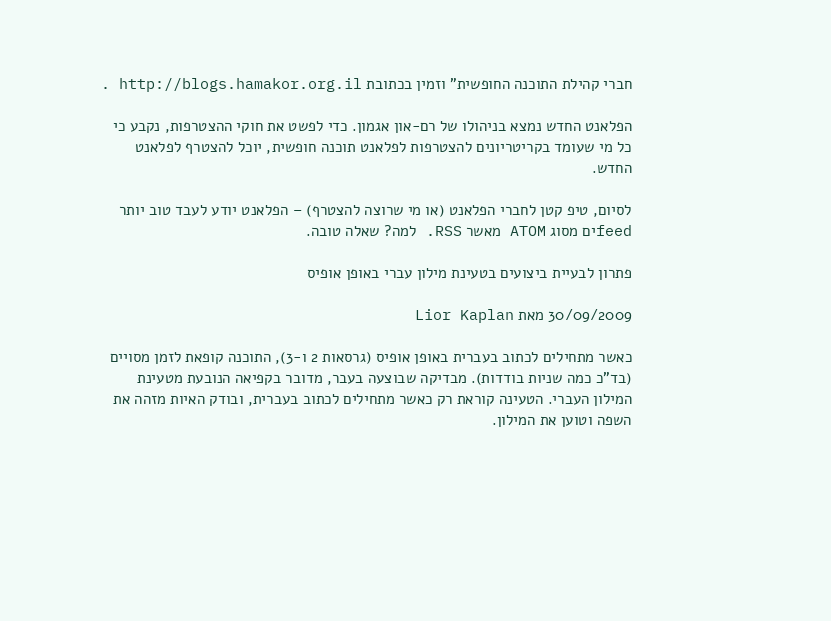חברי קהילת התוכנה החופשית" וזמין בכתובת http://blogs.hamakor.org.il .

הפלאנט החדש נמצא בניהולו של רם-און אגמון. כדי לפשט את חוקי ההצטרפות, נקבע כי כל מי שעומד בקריטריונים להצטרפות לפלאנט תוכנה חופשית, יוכל להצטרף לפלאנט החדש.

לסיום, טיפ קטן לחברי הפלאנט (או מי שרוצה להצטרף) – הפלאנט יודע לעבד טוב יותר feedים מסוג ATOM מאשר RSS. למה? שאלה טובה.

פתרון לבעיית ביצועים בטעינת מילון עברי באופן אופיס

30/09/2009 מאת Lior Kaplan

כאשר מתחילים לכתוב בעברית באופן אופיס (גרסאות 2 ו-3), התוכנה קופאת לזמן מסויים (בד"כ כמה שניות בודדות). מבדיקה שבוצעה בעבר, מדובר בקפיאה הנובעת מטעינת המילון העברי. הטעינה קוראת רק כאשר מתחילים לכתוב בעברית, ובודק האיות מזהה את השפה וטוען את המילון.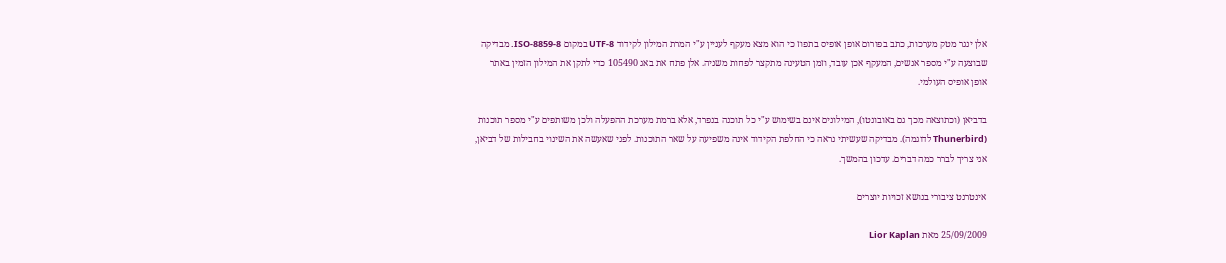אלן ינגר מטק מערכות, כתב בפורום אופן אופיס בתפוז כי הוא מצא מעקף לעניין ע"י המרת המילון לקידוד UTF-8 במקום ISO-8859-8. מבדיקה שבוצעה ע"י מספר אנשים, המעקף אכן עובד, וזמן הטעינה מתקצר לפחות משניה. אלן פתח את באג 105490 כדי לתקן את המילון הזמין באתר אופן אופיס העולמי.

בדביאן (וכתוצאה מכך גם באובונטו), המילונים אינם בשימוש ע"י כל תוכנה בנפרד, אלא ברמת מערכת ההפעלה ולכן משותפים ע"י מספר תוכנות (Thunerbird לדוגמה). מבדיקה שעשיתי נראה כי החלפת הקידוד אינה משפיעה על שאר התוכנות. לפני שאעשה את השינוי בחבילות של דביאן, אני צריך לברר כמה דברים. עדכון בהמשך.

אינטרנט ציבורי בנושא זכויות יוצרים

25/09/2009 מאת Lior Kaplan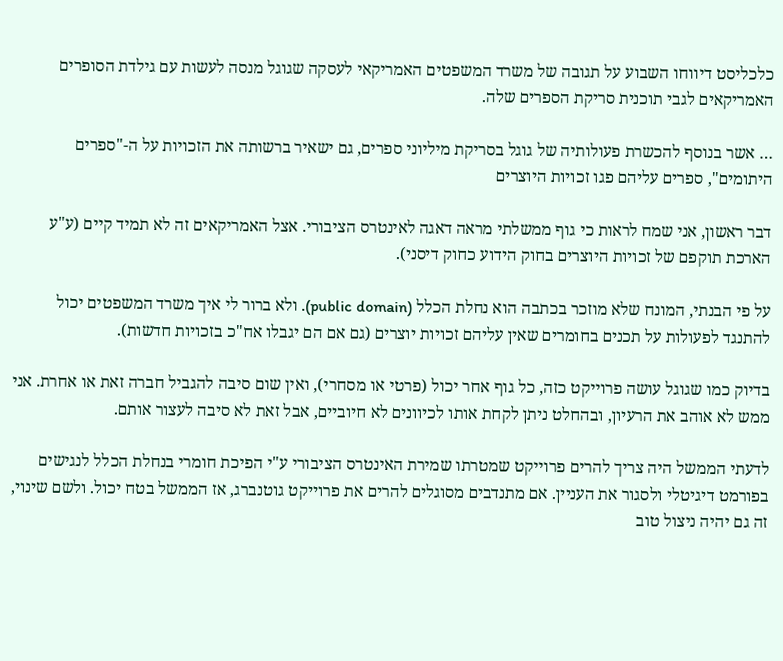כלכליסט דיווחו השבוע על תגובה של משרד המשפטים האמריקאי לעסקה שגוגל מנסה לעשות עם גילדת הסופרים האמריקאים לגבי תוכנית סריקת הספרים שלה.

… אשר בנוסף להכשרת פעולותיה של גוגל בסריקת מיליוני ספרים, גם ישאיר ברשותה את הזכויות על ה-"ספרים היתומים", ספרים עליהם פגו זכויות היוצרים

דבר ראשון, אני שמח לראות כי גוף ממשלתי מראה דאגה לאינטרס הציבורי. אצל האמריקאים זה לא תמיד קיים (ע"ע הארכת תוקפם של זכויות היוצרים בחוק הידוע כחוק דיסני).

על פי הבנתי, המונח שלא מוזכר בכתבה הוא נחלת הכלל (public domain). ולא ברור לי איך משרד המשפטים יכול להתנגד לפעולות על תכנים בחומרים שאין עליהם זכויות יוצרים (גם אם הם יגבלו אח"כ בזכויות חדשות).

בדיוק כמו שגוגל עושה פרוייקט כזה, כל גוף אחר יכול (פרטי או מסחרי), ואין שום סיבה להגביל חברה זאת או אחרת. אני ממש לא אוהב את הרעיון, ובהחלט ניתן לקחת אותו לכיוונים לא חיוביים, אבל זאת לא סיבה לעצור אותם.

לדעתי הממשל היה צריך להרים פרוייקט שמטרתו שמירת האינטרס הציבורי ע"י הפיכת חומרי בנחלת הכלל לנגישים בפורמט דיגיטלי ולסגור את העניין. אם מתנדבים מסוגלים להרים את פרוייקט גוטנברג, אז הממשל בטח יכול. ולשם שינוי, זה גם יהיה ניצול טוב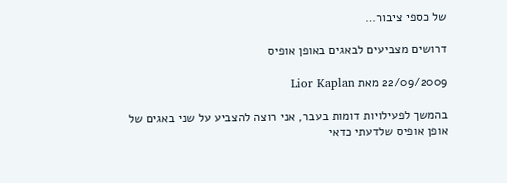של כספי ציבור…

דרושים מצביעים לבאגים באופן אופיס

22/09/2009 מאת Lior Kaplan

בהמשך לפעילויות דומות בעבר, אני רוצה להצביע על שני באגים של אופן אופיס שלדעתי כדאי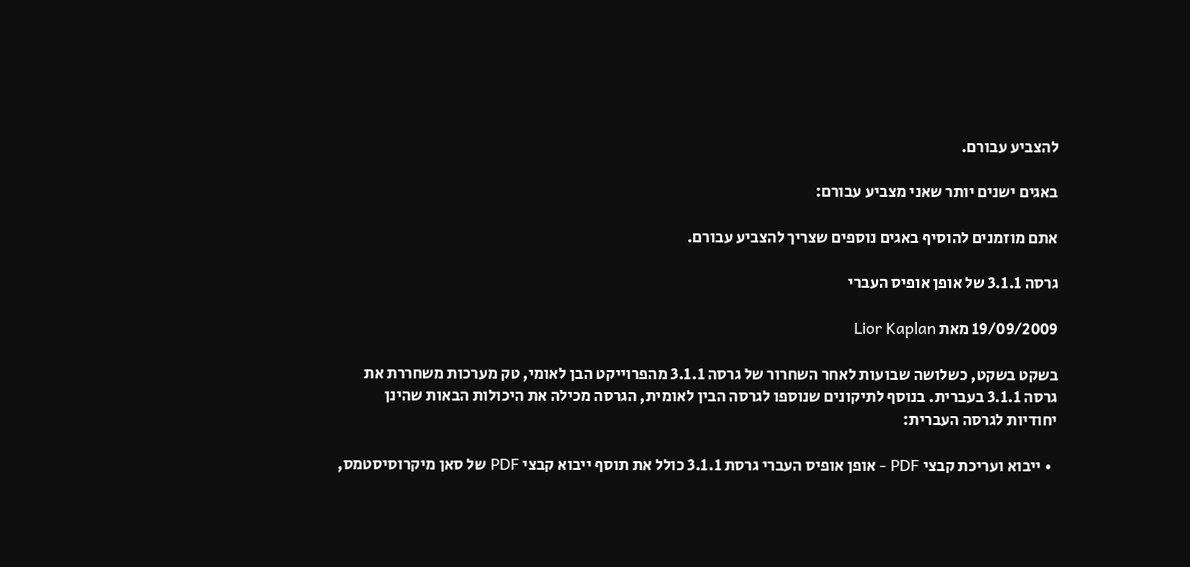להצביע עבורם.

באגים ישנים יותר שאני מצביע עבורם:

אתם מוזמנים להוסיף באגים נוספים שצריך להצביע עבורם.

גרסה 3.1.1 של אופן אופיס העברי

19/09/2009 מאת Lior Kaplan

בשקט בשקט, כשלושה שבועות לאחר השחרור של גרסה 3.1.1 מהפרוייקט הבן לאומי, טק מערכות משחררת את גרסה 3.1.1 בעברית. בנוסף לתיקונים שנוספו לגרסה הבין לאומית, הגרסה מכילה את היכולות הבאות שהינן יחודיות לגרסה העברית:

  • ייבוא ועריכת קבצי PDF - אופן אופיס העברי גרסת 3.1.1 כולל את תוסף ייבוא קבצי PDF של סאן מיקרוסיסטמס,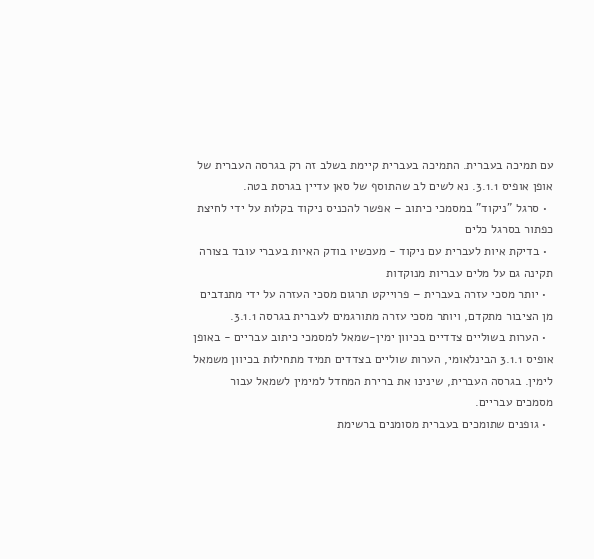עם תמיכה בעברית. התמיכה בעברית קיימת בשלב זה רק בגרסה העברית של אופן אופיס 3.1.1. נא לשים לב שהתוסף של סאן עדיין בגרסת בטה.
  • סרגל "ניקוד" במסמכי כיתוב – אפשר להכניס ניקוד בקלות על ידי לחיצת כפתור בסרגל כלים
  • בדיקת איות לעברית עם ניקוד - מעכשיו בודק האיות בעברי עובד בצורה תקינה גם על מלים עבריות מנוקדות
  • יותר מסכי עזרה בעברית – פרוייקט תרגום מסכי העזרה על ידי מתנדבים מן הציבור מתקדם, ויותר מסכי עזרה מתורגמים לעברית בגרסה 3.1.1.
  • הערות בשוליים צדדיים בכיוון ימין-שמאל למסמכי כיתוב עבריים - באופן אופיס 3.1.1 הבינלאומי, הערות שוליים בצדדים תמיד מתחילות בכיוון משמאל לימין. בגרסה העברית, שינינו את ברירת המחדל למימין לשמאל עבור מסמכים עבריים.
  • גופנים שתומכים בעברית מסומנים ברשימת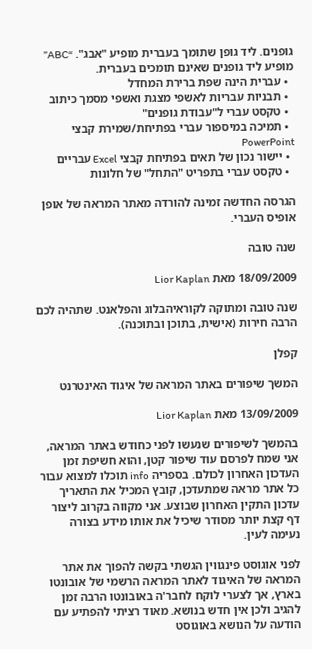גופנים. ליד גופן שתומך בעברית מופיע "אבג". “ABC” מופיע ליד גופנים שאינם תומכים בעברית.
  • עברית הינה שפת ברירת המחדל
  • תבניות עבריות לאשפי מצגת ואשפי מסמך כיתוב
  • טקסט עברי ל"עבודת גופנים"
  • תמיכה במיספור עברי בפתיחת/שמירת קבצי PowerPoint
  • יישור נכון של תאים בפתיחת קבצי Excel עבריים
  • טקסט עברי בתפריט "התחל" של חלונות

הגרסה החדשה זמינה להורדה מאתר המראה של אופן אופיס העברי.

שנה טובה

18/09/2009 מאת Lior Kaplan

שנה טובה ומתוקה לקוראיהבלוג והפלאנט. שתהיה לכם הרבה חירות (אישית, בתוכן ובתוכנה).

קפלן

המשך שיפורים באתר המראה של איגוד האינטרנט

13/09/2009 מאת Lior Kaplan

בהמשך לשיפורים שנעשו לפני כחודש באתר המראה, אני שמח לפרסם עוד שיפור קטן, והוא חשיפת זמן העדכון האחרון לכולם. בספריה info תוכלו למצוא עבור כל אתר מראה שמתעדכן, קובץ המכיל את התאריך עדכון התקין האחרון שבוצע. אני מקווה בקרוב ליצור דף קצת יותר מסודר שיכיל את אותו מידע בצורה נעימה לעין.

לפני אוגוסט פינגווין הגשתי בקשה להפוך את אתר המראה של האיגוד לאתר המראה הרשמי של אובונטו בארץ, אך לצערי לוקח לחבר'ה באובונטו הרבה זמן להגיב ולכן אין חדש בנושא. מאוד רציתי להפתיע עם הודעה על הנושא באוגוסט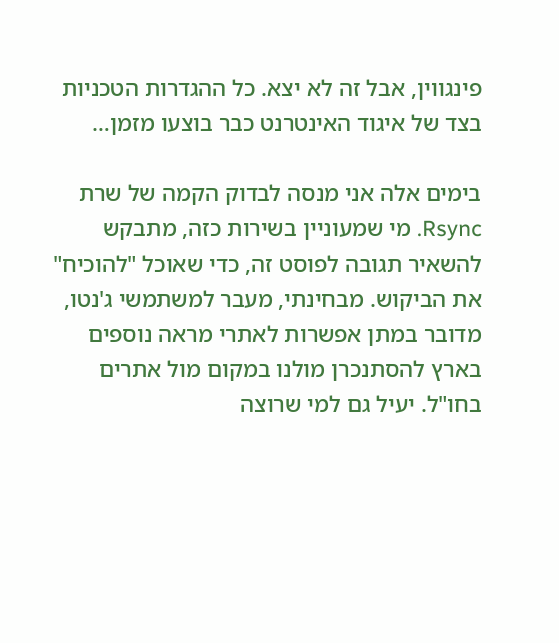פינגווין, אבל זה לא יצא. כל ההגדרות הטכניות בצד של איגוד האינטרנט כבר בוצעו מזמן…

בימים אלה אני מנסה לבדוק הקמה של שרת Rsync. מי שמעוניין בשירות כזה, מתבקש להשאיר תגובה לפוסט זה, כדי שאוכל "להוכיח" את הביקוש. מבחינתי, מעבר למשתמשי ג'נטו, מדובר במתן אפשרות לאתרי מראה נוספים בארץ להסתנכרן מולנו במקום מול אתרים בחו"ל. יעיל גם למי שרוצה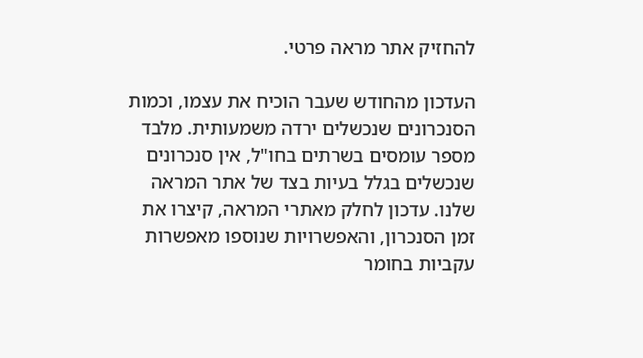להחזיק אתר מראה פרטי.

העדכון מהחודש שעבר הוכיח את עצמו, וכמות הסנכרונים שנכשלים ירדה משמעותית. מלבד מספר עומסים בשרתים בחו"ל, אין סנכרונים שנכשלים בגלל בעיות בצד של אתר המראה שלנו. עדכון לחלק מאתרי המראה, קיצרו את זמן הסנכרון, והאפשרויות שנוספו מאפשרות עקביות בחומר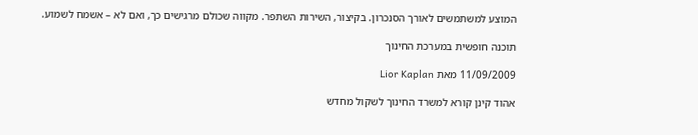המוצע למשתמשים לאורך הסנכרון. בקיצור, השירות השתפר. מקווה שכולם מרגישים כך, ואם לא – אשמח לשמוע.

תוכנה חופשית במערכת החינוך

11/09/2009 מאת Lior Kaplan

אהוד קינן קורא למשרד החינוך לשקול מחדש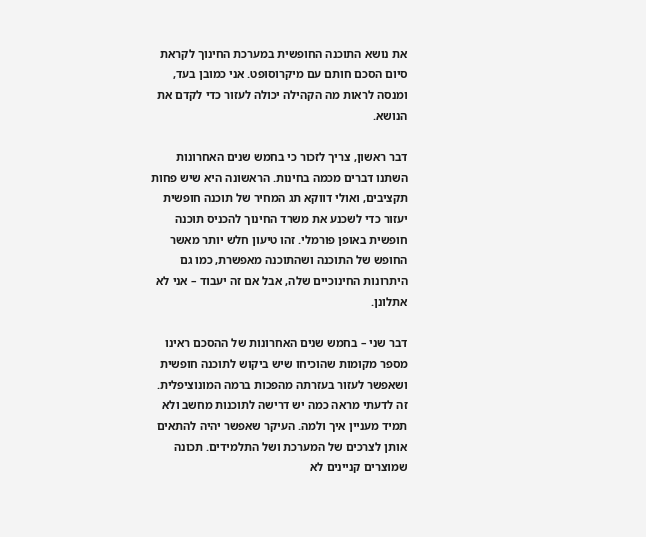את נושא התוכנה החופשית במערכת החינוך לקראת סיום הסכם חותם עם מיקרוסופט. אני כמובן בעד, ומנסה לראות מה הקהילה יכולה לעזור כדי לקדם את הנושא.

דבר ראשון, צריך לזכור כי בחמש שנים האחרונות השתנו דברים מכמה בחינות. הראשונה היא שיש פחות תקציבים, ואולי דווקא תג המחיר של תוכנה חופשית יעזור כדי לשכנע את משרד החינוך להכניס תוכנה חופשית באופן פורמלי. זהו טיעון חלש יותר מאשר החופש של התוכנה ושהתוכנה מאפשרת, כמו גם היתרונות החינוכיים שלה, אבל אם זה יעבוד – אני לא אתלונן.

דבר שני – בחמש שנים האחרונות של ההסכם ראינו מספר מקומות שהוכיחו שיש ביקוש לתוכנה חופשית ושאפשר לעזור בעזרתה מהפכות ברמה המונוציפלית. זה לדעתי מראה כמה יש דרישה לתוכנות מחשב ולא תמיד מעניין איך ולמה. העיקר שאפשר יהיה להתאים אותן לצרכים של המערכת ושל התלמידים. תכונה שמוצרים קניינים לא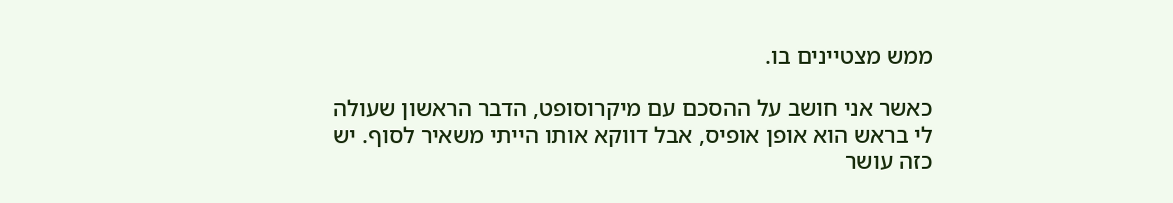ממש מצטיינים בו.

כאשר אני חושב על ההסכם עם מיקרוסופט, הדבר הראשון שעולה לי בראש הוא אופן אופיס, אבל דווקא אותו הייתי משאיר לסוף. יש כזה עושר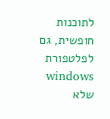לתוכנות חופשית, גם לפלטפורת windows שלא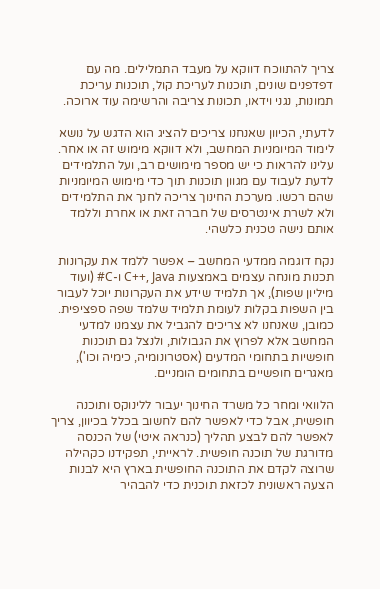צריך להתווכח דווקא על מעבד התמלילים. מה עם דפדפנים שונים, תוכנות לעריכת קול, תוכנות עריכת תמונות, נגני וידאו, תכונות צריבה והרשימה עוד ארוכה.

לדעתי, הכיוון שאנחנו צריכים להציג הוא הדגש על נושא לימוד המיומניות המחשב, ולא דווקא מימוש זה או אחר. עלינו להראות כי יש מספר מימושים רב, ועל התלמידים לדעת לעבוד עם מגוון תוכנות תוך כדי מימוש המיומניות שהם רכשו. מערכת החינוך צריכה לחנך את התלמידים ולא לשרת אינטרסים של חברה זאת או אחרת וללמד אותם נישה טכנית כלשהי.

נקח דוגמה ממדעי המחשב – אפשר ללמד את עקרונות תכנות מונחה עצמים באמצעות C++, Java ו-C# (ועוד מיליון שפות), אך תלמיד שידע את העקרונות יוכל לעבור בין השפות בקלות לעומת תלמיד שלמד שפה ספציפית. כמובן, שאנחנו לא צריכים להגביל את עצמנו למדעי המחשב אלא לפרוץ את הגבולות, ולנצל גם תוכנות חופשיות בתחומי המדעים (אסטרונומיה, כימיה וכו'), מאגרים חופשיים בתחומים הומניים.

הלוואי ומחר כל משרד החינוך יעבור ללינוקס ותוכנה חופשית, אבל כדי לאפשר להם לחשוב בכלל בכיוון, צריך לאפשר להם לבצע תהליך (כנראה איטי) של הכנסה מדורגת של תוכנה חופשית. לראייתי, תפקידנו כקהילה שרוצה לקדם את התוכנה החופשית בארץ היא לבנות הצעה ראשונית לכזאת תוכנית כדי להבהיר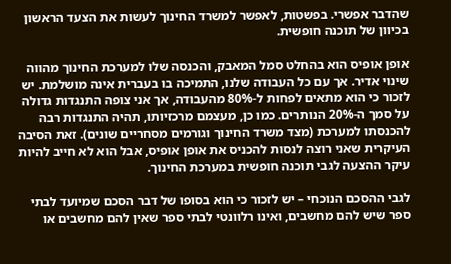שהדבר אפשרי. בפשטות, לאפשר למשרד החינוך לעשות את הצעד הראשון בכיוון של תוכנה חופשית.

אופן אופיס הוא בהחלט סמל המאבק, והכנסה שלו למערכת החינוך מהווה שינוי אדיר. אך עם כל העבודה שלנו, התמיכה בו בעברית אינה מושלמת. יש לזכור כי הוא מתאים לפחות ל-80% מהעבודה, אך אני צופה התנגדות גדולה על סמך ה-20% הנותרים. כמו כן, מעצמם מרכזיותו, תהיה התנגדות רבה להכנסתו למערכת (מצד משרד החינוך וגורמים מסחריים שונים). זאת הסיבה העיקרית שאני רוצה לנסות להכניס את אופן אופיס, אבל הוא לא חייב להיות עיקר ההצעה לגבי תוכנה חופשית במערכת החינוך.

לגבי ההסכם הנוכחי – יש לזכור כי הוא בסופו של דבר הסכם שמיועד לבתי ספר שיש להם מחשבים, ואינו רלוונטי לבתי ספר שאין להם מחשבים או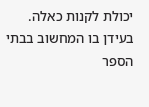יכולת לקנות כאלה. בעידן בו המחשוב בבתי הספר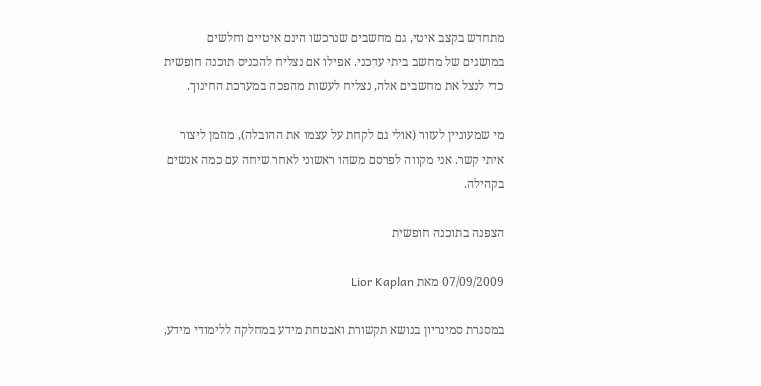מתחדש בקצב איטי, גם מחשבים שנרכשו הינם איטיים וחלשים במושגים של מחשב ביתי עדכני. אפילו אם נצליח להכניס תוכנה חופשית כדי לנצל את מחשבים אלה, נצליח לעשות מהפכה במערכת החינוך.

מי שמעוניין לעזור (אולי גם לקחת על עצמו את ההובלה), מוזמן ליצור איתי קשר. אני מקווה לפרסם משהו ראשוני לאחר שיחה עם כמה אנשים בקהילה.

הצפנה בתוכנה חופשית

07/09/2009 מאת Lior Kaplan

במסגרת סמינריון בנושא תקשורת ואבטחת מידע במחלקה ללימודי מידע,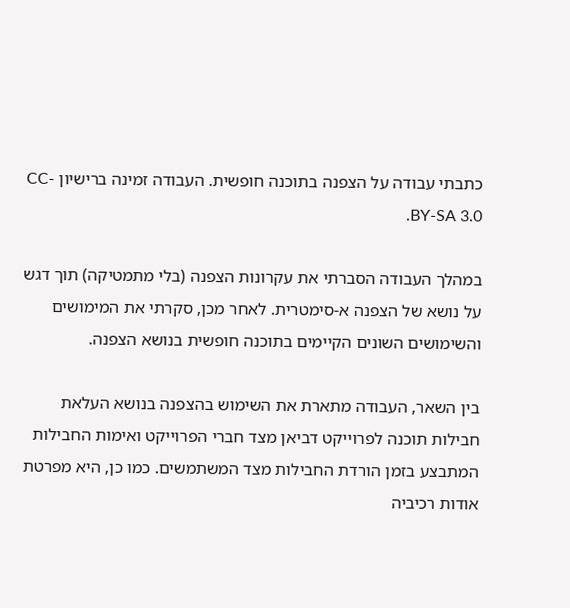כתבתי עבודה על הצפנה בתוכנה חופשית. העבודה זמינה ברישיון CC-BY-SA 3.0.

במהלך העבודה הסברתי את עקרונות הצפנה (בלי מתמטיקה) תוך דגש על נושא של הצפנה א-סימטרית. לאחר מכן, סקרתי את המימושים והשימושים השונים הקיימים בתוכנה חופשית בנושא הצפנה.

בין השאר, העבודה מתארת את השימוש בהצפנה בנושא העלאת חבילות תוכנה לפרוייקט דביאן מצד חברי הפרוייקט ואימות החבילות המתבצע בזמן הורדת החבילות מצד המשתמשים. כמו כן, היא מפרטת אודות רכיביה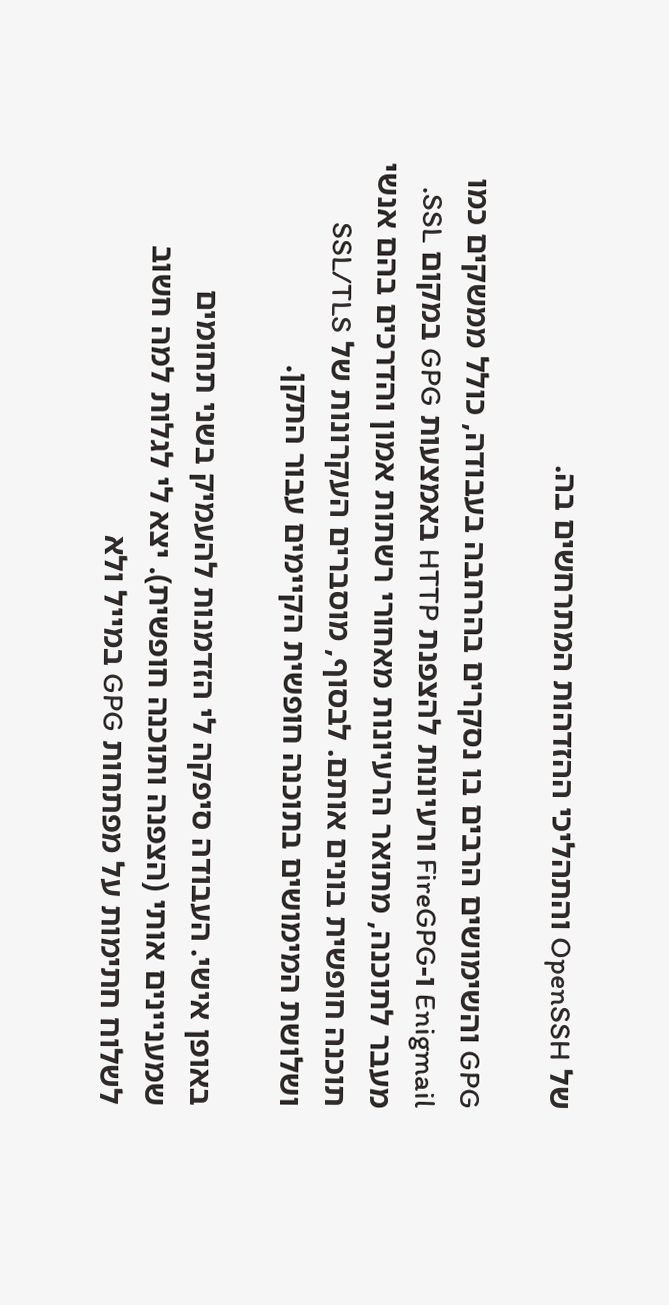של OpenSSH והתהליכי ההזדהות המתרחשים בה.

GPG והשימושים הרבים בו נסקרים בהרחבה בעבודה, כולל ממשקים כמו Enigmail ו-FireGPG ורעיונות להצפנת HTTP באמצעות GPG במקום SSL. מעבר לתוכנה, מתואר הרעיונות מאחורי רשתות אמון והדרכים בהם אנשי תוכנה חופשית בונים אותם. לבסוף, מוסברים העקרונות של SSL/TLS ושלושת המימושים בתוכנה חופשית הקיימים עבור התקן.

באופן אישי. העבודה סיפקה לי הזדמנות להעמיק בשני תחומים שמעניינים אותי (הצפנה ותוכנה חופשית). יצא לי לגלות למה חשוב לשלוח חתימות על מפתחות GPG במייל ולא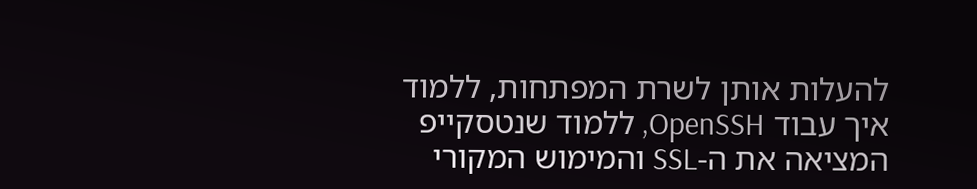להעלות אותן לשרת המפתחות, ללמוד איך עבוד OpenSSH, ללמוד שנטסקייפ המציאה את ה-SSL והמימוש המקורי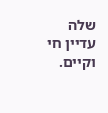שלה עדיין חי וקיים.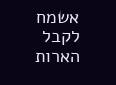אשמח לקבל הארות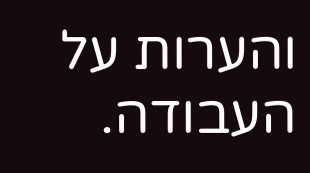והערות על העבודה.